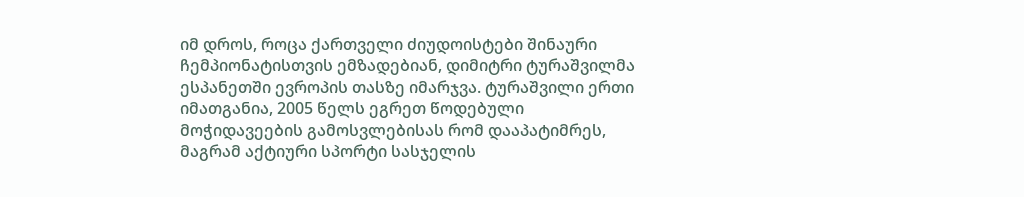იმ დროს, როცა ქართველი ძიუდოისტები შინაური ჩემპიონატისთვის ემზადებიან, დიმიტრი ტურაშვილმა ესპანეთში ევროპის თასზე იმარჯვა. ტურაშვილი ერთი იმათგანია, 2005 წელს ეგრეთ წოდებული მოჭიდავეების გამოსვლებისას რომ დააპატიმრეს, მაგრამ აქტიური სპორტი სასჯელის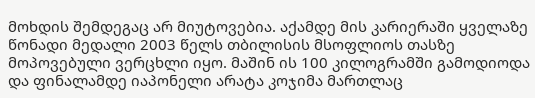მოხდის შემდეგაც არ მიუტოვებია. აქამდე მის კარიერაში ყველაზე წონადი მედალი 2003 წელს თბილისის მსოფლიოს თასზე მოპოვებული ვერცხლი იყო. მაშინ ის 100 კილოგრამში გამოდიოდა და ფინალამდე იაპონელი არატა კოჯიმა მართლაც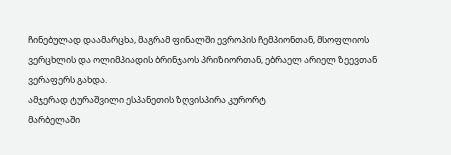ჩინებულად დაამარცხა, მაგრამ ფინალში ევროპის ჩემპიონთან, მსოფლიოს ვერცხლის და ოლიმპიადის ბრინჯაოს პრიზიორთან, ებრაელ არიელ ზეევთან ვერაფერს გახდა.
ამჯერად ტურაშვილი ესპანეთის ზღვისპირა კურორტ
მარბელაში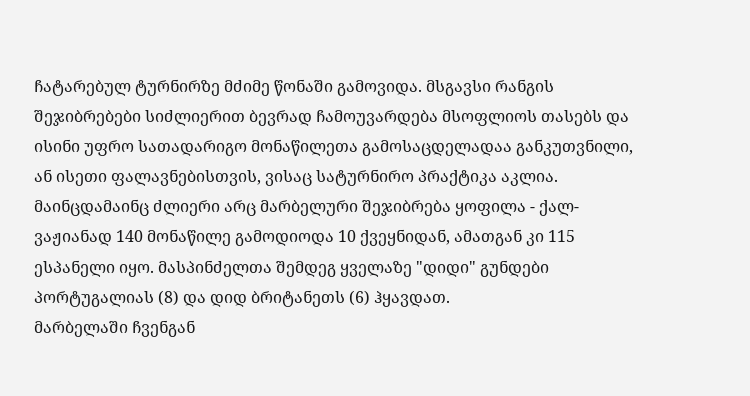ჩატარებულ ტურნირზე მძიმე წონაში გამოვიდა. მსგავსი რანგის შეჯიბრებები სიძლიერით ბევრად ჩამოუვარდება მსოფლიოს თასებს და ისინი უფრო სათადარიგო მონაწილეთა გამოსაცდელადაა განკუთვნილი, ან ისეთი ფალავნებისთვის, ვისაც სატურნირო პრაქტიკა აკლია. მაინცდამაინც ძლიერი არც მარბელური შეჯიბრება ყოფილა - ქალ-ვაჟიანად 140 მონაწილე გამოდიოდა 10 ქვეყნიდან, ამათგან კი 115 ესპანელი იყო. მასპინძელთა შემდეგ ყველაზე "დიდი" გუნდები პორტუგალიას (8) და დიდ ბრიტანეთს (6) ჰყავდათ.
მარბელაში ჩვენგან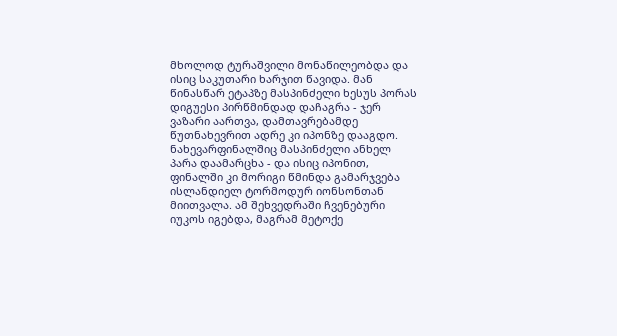მხოლოდ ტურაშვილი მონაწილეობდა და ისიც საკუთარი ხარჯით წავიდა. მან წინასწარ ეტაპზე მასპინძელი ხესუს პორას დიგუესი პირწმინდად დაჩაგრა - ჯერ ვაზარი აართვა, დამთავრებამდე წუთნახევრით ადრე კი იპონზე დააგდო. ნახევარფინალშიც მასპინძელი ანხელ პარა დაამარცხა - და ისიც იპონით, ფინალში კი მორიგი წმინდა გამარჯვება ისლანდიელ ტორმოდურ იონსონთან მიითვალა. ამ შეხვედრაში ჩვენებური იუკოს იგებდა, მაგრამ მეტოქე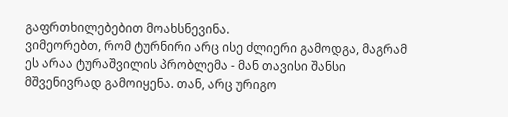გაფრთხილებებით მოახსნევინა.
ვიმეორებთ, რომ ტურნირი არც ისე ძლიერი გამოდგა, მაგრამ ეს არაა ტურაშვილის პრობლემა - მან თავისი შანსი მშვენივრად გამოიყენა. თან, არც ურიგო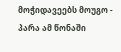მოჭიდავეებს მოუგო - პარა ამ წონაში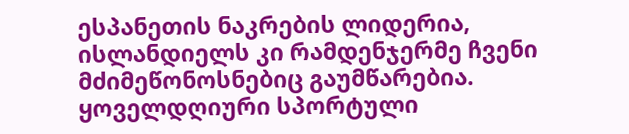ესპანეთის ნაკრების ლიდერია, ისლანდიელს კი რამდენჯერმე ჩვენი მძიმეწონოსნებიც გაუმწარებია.
ყოველდღიური სპორტული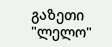გაზეთი
"ლელო"